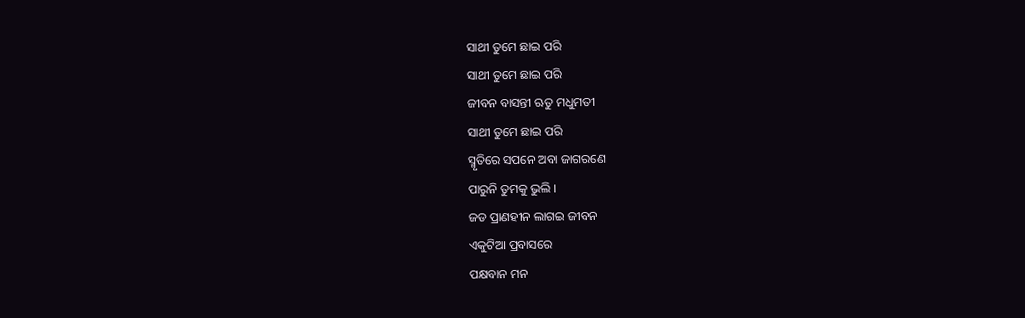ସାଥୀ ତୁମେ ଛାଇ ପରି
ସାଥୀ ତୁମେ ଛାଇ ପରି
ଜୀବନ ବାସନ୍ତୀ ଋତୁ ମଧୁମତୀ
ସାଥୀ ତୁମେ ଛାଇ ପରି
ସ୍ମୃତିରେ ସପନେ ଅବା ଜାଗରଣେ
ପାରୁନି ତୁମକୁ ଭୁଲି ।
ଜଡ ପ୍ରାଣହୀନ ଲାଗଇ ଜୀବନ
ଏକୁଟିଆ ପ୍ରବାସରେ
ପକ୍ଷବାନ ମନ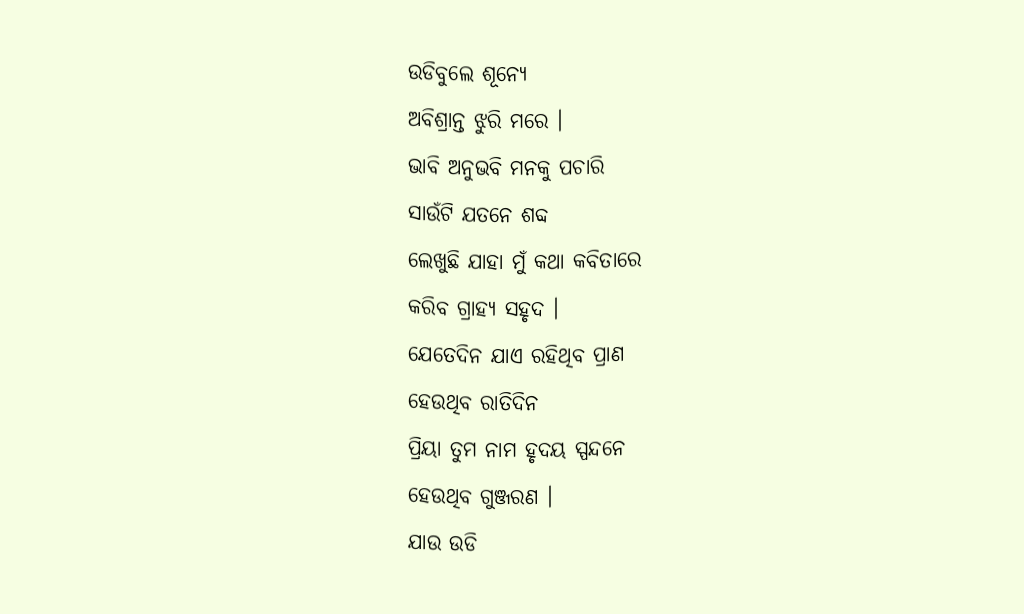ଉଡିବୁଲେ ଶୂନ୍ଯେ
ଅବିଶ୍ରାନ୍ତ ଝୁରି ମରେ ।
ଭାବି ଅନୁଭବି ମନକୁ ପଚାରି
ସାଉଁଟି ଯତନେ ଶବ୍ଦ
ଲେଖୁଛି ଯାହା ମୁଁ କଥା କବିତାରେ
କରିବ ଗ୍ରାହ୍ଯ ସହୃଦ ।
ଯେତେଦିନ ଯାଏ ରହିଥିବ ପ୍ରାଣ
ହେଉଥିବ ରାତିଦିନ
ପ୍ରିୟା ତୁମ ନାମ ହୃଦୟ ସ୍ପନ୍ଦନେ
ହେଉଥିବ ଗୁଞ୍ଜରଣ ।
ଯାଉ ଉଡି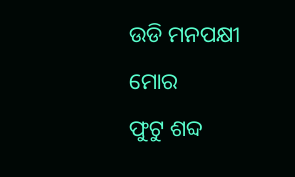ଉଡି ମନପକ୍ଷୀ ମୋର
ଫୁଟୁ ଶବ୍ଦ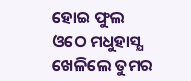ହୋଇ ଫୁଲ
ଓଠେ ମଧୁହାସ୍ଯ ଖେଳିଲେ ତୁମର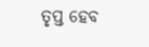ତୃପ୍ତ ହେବ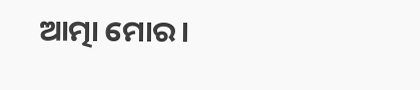ଆତ୍ମା ମୋର ।